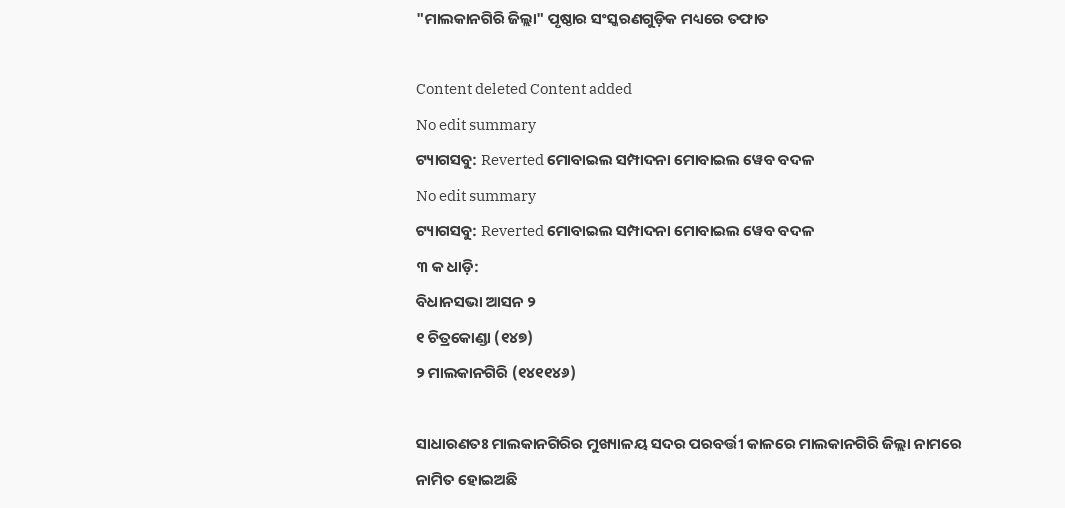"ମାଲକାନଗିରି ଜିଲ୍ଲା" ପୃଷ୍ଠାର ସଂସ୍କରଣ‌ଗୁଡ଼ିକ ମଧ୍ୟରେ ତଫାତ

Content deleted Content added
No edit summary
ଟ୍ୟାଗସବୁ: Reverted ମୋବାଇଲ ସମ୍ପାଦନା ମୋବାଇଲ ୱେବ ବଦଳ
No edit summary
ଟ୍ୟାଗସବୁ: Reverted ମୋବାଇଲ ସମ୍ପାଦନା ମୋବାଇଲ ୱେବ ବଦଳ
୩ କ ଧାଡ଼ି:
ବିଧାନସଭା ଆସନ ୨
୧ ଚିତ୍ରକୋଣ୍ଡା (୧୪୭)
୨ ମାଲକାନଗିରି (୧୪୧୧୪୬)

ସାଧାରଣତଃ ମାଲକାନଗିରିର ମୁଖ୍ୟାଳୟ ସଦର ପରବର୍ତ୍ତୀ କାଳରେ ମାଲକାନଗିରି ଜିଲ୍ଲା ନାମରେ ନାମିତ ହୋଇଅଛି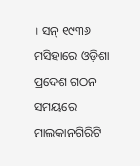। ସନ୍ ୧୯୩୬ ମସିହାରେ ଓଡ଼ିଶା ପ୍ରଦେଶ ଗଠନ ସମୟରେ ମାଲକାନଗିରିଟି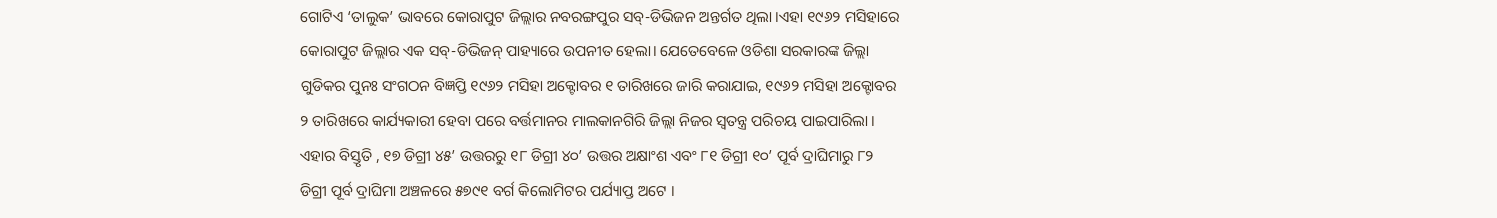ଗୋଟିଏ ‘ତାଲୁକ’ ଭାବରେ କୋରାପୁଟ ଜିଲ୍ଲାର ନବରଙ୍ଗପୁର ସବ୍-ଡିଭିଜନ ଅନ୍ତର୍ଗତ ଥିଲା ।ଏହା ୧୯୬୨ ମସିହାରେ କୋରାପୁଟ ଜିଲ୍ଲାର ଏକ ସବ୍-ଡିଭିଜନ୍ ପାହ୍ୟାରେ ଉପନୀତ ହେଲା। ଯେତେବେଳେ ଓଡିଶା ସରକାରଙ୍କ ଜିଲ୍ଲା ଗୁଡିକର ପୁନଃ ସଂଗଠନ ବିଜ୍ଞପ୍ତି ୧୯୬୨ ମସିହା ଅକ୍ଟୋବର ୧ ତାରିଖରେ ଜାରି କରାଯାଇ, ୧୯୬୨ ମସିହା ଅକ୍ଟୋବର ୨ ତାରିଖରେ କାର୍ଯ୍ୟକାରୀ ହେବା ପରେ ବର୍ତ୍ତମାନର ମାଲକାନଗିରି ଜିଲ୍ଲା ନିଜର ସ୍ୱତନ୍ତ୍ର ପରିଚୟ ପାଇପାରିଲା । ଏହାର ବିସ୍ତୃତି , ୧୭ ଡିଗ୍ରୀ ୪୫’ ଉତ୍ତରରୁ ୧୮ ଡିଗ୍ରୀ ୪୦’ ଉତ୍ତର ଅକ୍ଷାଂଶ ଏବଂ ୮୧ ଡିଗ୍ରୀ ୧୦’ ପୂର୍ବ ଦ୍ରାଘିମାରୁ ୮୨ ଡିଗ୍ରୀ ପୂର୍ବ ଦ୍ରାଘିମା ଅଞ୍ଚଳରେ ୫୭୯୧ ବର୍ଗ କିଲୋମିଟର ପର୍ଯ୍ୟାପ୍ତ ଅଟେ ।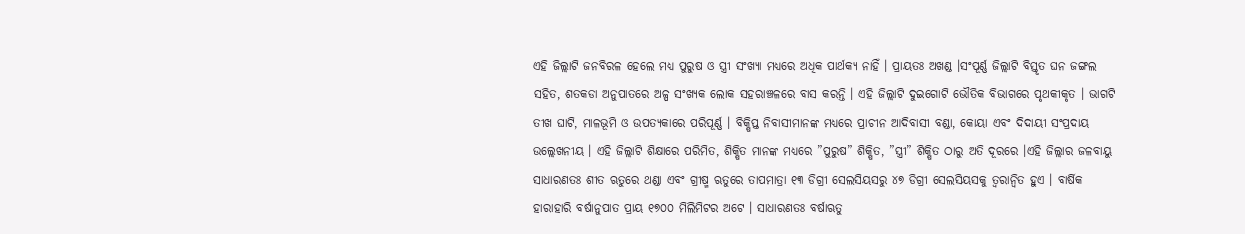ଏହି ଜିଲ୍ଲାଟି ଜନବିରଳ ହେଲେ ମଧ୍ୟ ପୁରୁଷ ଓ ସ୍ତ୍ରୀ ସଂଖ୍ୟା ମଧ୍ୟରେ ଅଧିକ ପାର୍ଥକ୍ୟ ନାହିଁ । ପ୍ରାୟତଃ ଅଖଣ୍ଡ ।ସଂପୂର୍ଣ୍ଣ ଜିଲ୍ଲାଟି ବିସ୍ତୃତ ଘନ ଜଙ୍ଗଲ ସହିତ, ଶତକଡା ଅନୁପାତରେ ଅଳ୍ପ ସଂଖ୍ୟକ ଲୋକ ସହରାଞ୍ଚଳରେ ବାସ କରନ୍ତି । ଏହି ଜିଲ୍ଲାଟି ଦୁଇଗୋଟି ଭୌତିକ ବିଭାଗରେ ପୃଥକୀକୃତ । ଭାଗଟି ତୀଖ ଘାଟି, ମାଳଭୂମି ଓ ଉପତ୍ୟକାରେ ପରିପୂର୍ଣ୍ଣ । ବିକ୍ଷିପ୍ତ ନିବାସୀମାନଙ୍କ ମଧ୍ୟରେ ପ୍ରାଚୀନ ଆଦିବାସୀ ବଣ୍ଡା, କୋୟା ଏବଂ ଦିଦାୟୀ ସଂପ୍ରଦାୟ ଉଲ୍ଲେଖନୀୟ । ଏହି ଜିଲ୍ଲାଟି ଶିକ୍ଷାରେ ପରିମିତ, ଶିକ୍ଷିତ ମାନଙ୍କ ମଧ୍ୟରେ ”ପୁରୁଷ” ଶିକ୍ଷିତ, ”ସ୍ତ୍ରୀ” ଶିକ୍ଷିତ ଠାରୁ ଅତି ଦୂରରେ ।ଏହି ଜିଲ୍ଲାର ଜଳବାୟୁ ସାଧାରଣତଃ ଶୀତ ଋତୁରେ ଥଣ୍ଡା ଏବଂ ଗ୍ରୀଷ୍ମ ଋତୁରେ ତାପମାତ୍ରା ୧୩ ଡିଗ୍ରୀ ସେଲସିୟସରୁ ୪୭ ଡିଗ୍ରୀ ସେଲସିୟସକୁ ତ୍ୱରାନ୍ୱିତ ହୁଏ । ବାର୍ଷିକ ହାରାହାରି ବର୍ଷାନୁପାତ ପ୍ରାୟ ୧୭୦୦ ମିଲିମିଟର ଅଟେ । ସାଧାରଣତଃ ବର୍ଷାଋତୁ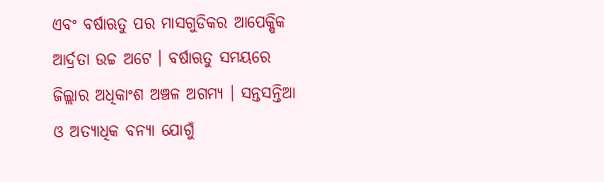ଏବଂ ବର୍ଷାଋତୁ ପର ମାସଗୁଡିକର ଆପେକ୍ଷିକ ଆର୍ଦ୍ରତା ଉଚ୍ଚ ଅଟେ । ବର୍ଷାଋତୁ ସମୟରେ ଜିଲ୍ଲାର ଅଧିକାଂଶ ଅଞ୍ଚଳ ଅଗମ୍ୟ । ସନ୍ତସନ୍ତିଆ ଓ ଅତ୍ୟାଧିକ ବନ୍ୟା ଯୋଗୁଁ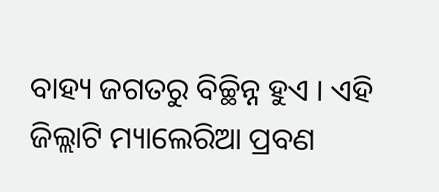ବାହ୍ୟ ଜଗତରୁ ବିଚ୍ଛିନ୍ନ ହୁଏ । ଏହି ଜିଲ୍ଲାଟି ମ୍ୟାଲେରିଆ ପ୍ରବଣ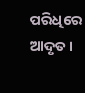ପରିଧିରେ ଆଦୃତ ।